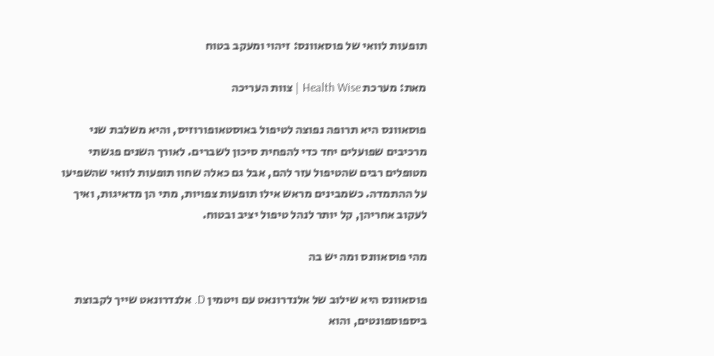תופעות לוואי של פוסאוונס: זיהוי ומעקב בטוח

מאת: מערכת Health Wise | צוות העריכה

פוסאוונס היא תרופה נפוצה לטיפול באוסטאופורוזיס, והיא משלבת שני מרכיבים שפועלים יחד כדי להפחית סיכון לשברים. לאורך השנים פגשתי מטופלים רבים שהטיפול עזר להם, אבל גם כאלה שחוו תופעות לוואי שהשפיעו על ההתמדה. כשמבינים מראש אילו תופעות צפויות, מתי הן מדאיגות, ואיך לעקוב אחריהן, קל יותר לנהל טיפול יציב ובטוח.

מהי פוסאוונס ומה יש בה

פוסאוונס היא שילוב של אלנדרונאט עם ויטמין D. אלנדרונאט שייך לקבוצת ביספוספונטים, והוא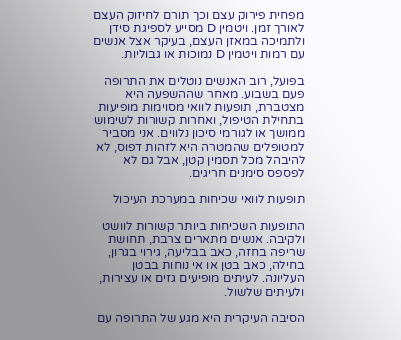מפחית פירוק עצם וכך תורם לחיזוק העצם לאורך זמן. ויטמין D מסייע לספיגת סידן ולתמיכה במאזן העצם, בעיקר אצל אנשים עם רמות ויטמין D נמוכות או גבוליות.

בפועל, רוב האנשים נוטלים את התרופה פעם בשבוע. מאחר שההשפעה היא מצטברת, תופעות לוואי מסוימות מופיעות בתחילת הטיפול, ואחרות קשורות לשימוש ממושך או לגורמי סיכון נלווים. אני מסביר למטופלים שהמטרה היא לזהות דפוס, לא להיבהל מכל תסמין קטן, אבל גם לא לפספס סימנים חריגים.

תופעות לוואי שכיחות במערכת העיכול

התופעות השכיחות ביותר קשורות לוושט ולקיבה. אנשים מתארים צרבת, תחושת שריפה בחזה, כאב בבליעה, גירוי בגרון, בחילה, כאב בטן או אי נוחות בבטן העליונה. לעיתים מופיעים גזים או עצירות, ולעיתים שלשול.

הסיבה העיקרית היא מגע של התרופה עם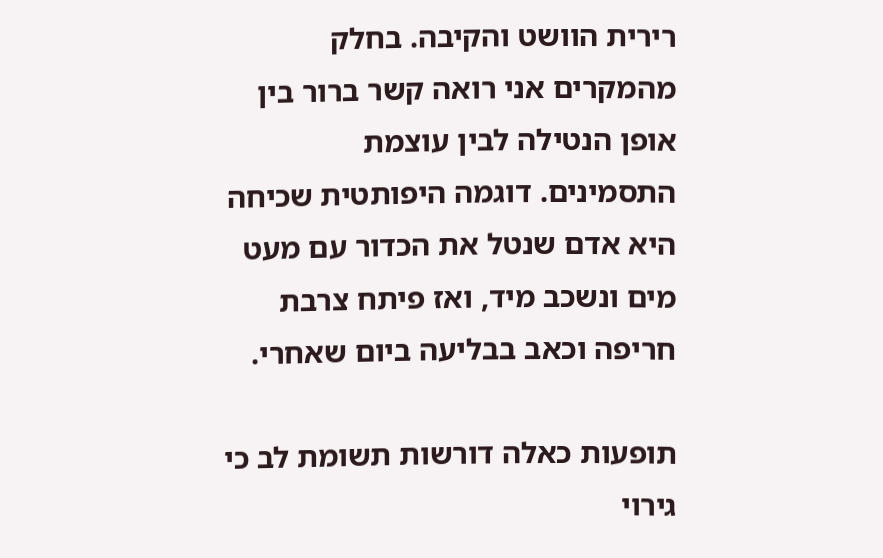רירית הוושט והקיבה. בחלק מהמקרים אני רואה קשר ברור בין אופן הנטילה לבין עוצמת התסמינים. דוגמה היפותטית שכיחה היא אדם שנטל את הכדור עם מעט מים ונשכב מיד, ואז פיתח צרבת חריפה וכאב בבליעה ביום שאחרי.

תופעות כאלה דורשות תשומת לב כי גירוי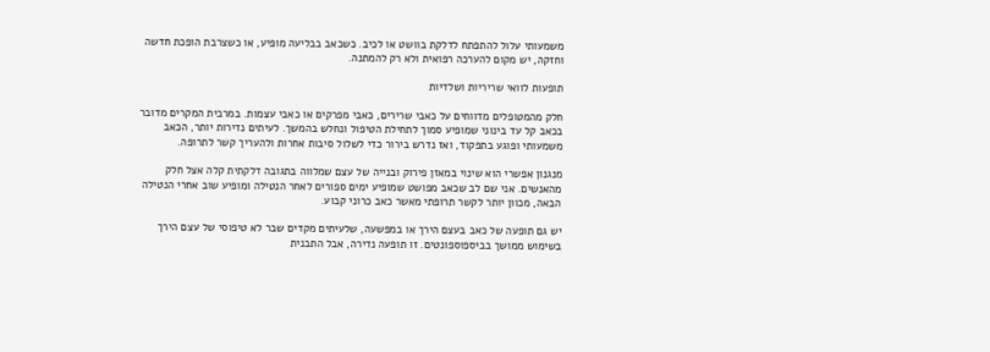משמעותי עלול להתפתח לדלקת בוושט או לכיב. כשכאב בבליעה מופיע, או כשצרבת הופכת חדשה וחזקה, יש מקום להערכה רפואית ולא רק להמתנה.

תופעות לוואי שריריות ושלדיות

חלק מהמטופלים מדווחים על כאבי שרירים, כאבי מפרקים או כאבי עצמות. במרבית המקרים מדובר בכאב קל עד בינוני שמופיע סמוך לתחילת הטיפול ונחלש בהמשך. לעיתים נדירות יותר, הכאב משמעותי ופוגע בתפקוד, ואז נדרש בירור כדי לשלול סיבות אחרות ולהעריך קשר לתרופה.

מנגנון אפשרי הוא שינוי במאזן פירוק ובנייה של עצם שמלווה בתגובה דלקתית קלה אצל חלק מהאנשים. אני שם לב שכאב מפושט שמופיע ימים ספורים לאחר הנטילה ומופיע שוב אחרי הנטילה הבאה, מכוון יותר לקשר תרופתי מאשר כאב כרוני קבוע.

יש גם תופעה של כאב בעצם הירך או במפשעה, שלעיתים מקדים שבר לא טיפוסי של עצם הירך בשימוש ממושך בביספוספונטים. זו תופעה נדירה, אבל התבנית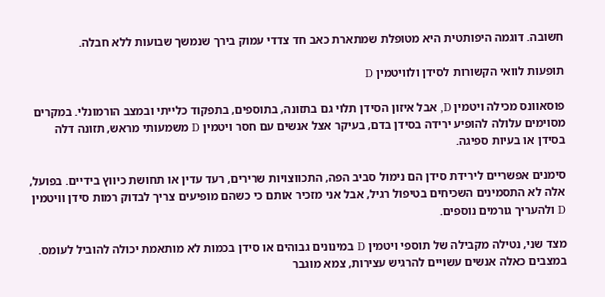חשובה. דוגמה היפותטית היא מטופלת שמתארת כאב חד צדדי עמוק בירך שנמשך שבועות ללא חבלה.

תופעות לוואי הקשורות לסידן ולוויטמין D

פוסאוונס מכילה ויטמין D, אבל איזון הסידן תלוי גם בתזונה, בתוספים, בתפקוד כלייתי ובמצב הורמונלי. במקרים מסוימים עלולה להופיע ירידה בסידן בדם, בעיקר אצל אנשים עם חסר ויטמין D משמעותי מראש, תזונה דלה בסידן או בעיות ספיגה.

סימנים אפשריים לירידת סידן הם נימול סביב הפה, התכווצויות שרירים, רעד עדין או תחושת כיווץ בידיים. בפועל, אלה לא התסמינים השכיחים בטיפול רגיל, אבל אני מזכיר אותם כי כשהם מופיעים צריך לבדוק רמות סידן וויטמין D ולהעריך גורמים נוספים.

מצד שני, נטילה מקבילה של תוספי ויטמין D במינונים גבוהים או סידן בכמות לא מותאמת יכולה להוביל לעומס. במצבים כאלה אנשים עשויים להרגיש עצירות, צמא מוגבר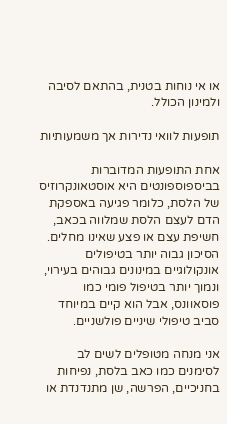או אי נוחות בטנית, בהתאם לסיבה ולמינון הכולל.

תופעות לוואי נדירות אך משמעותיות

אחת התופעות המדוברות בביספוספונטים היא אוסטאונקרוזיס של הלסת, כלומר פגיעה באספקת הדם לעצם הלסת שמלווה בכאב, חשיפת עצם או פצע שאינו מחלים. הסיכון גבוה יותר בטיפולים אונקולוגיים במינונים גבוהים בעירוי, ונמוך יותר בטיפול פומי כמו פוסאוונס, אבל הוא קיים במיוחד סביב טיפולי שיניים פולשניים.

אני מנחה מטופלים לשים לב לסימנים כמו כאב בלסת, נפיחות בחניכיים, הפרשה, שן מתנדנדת או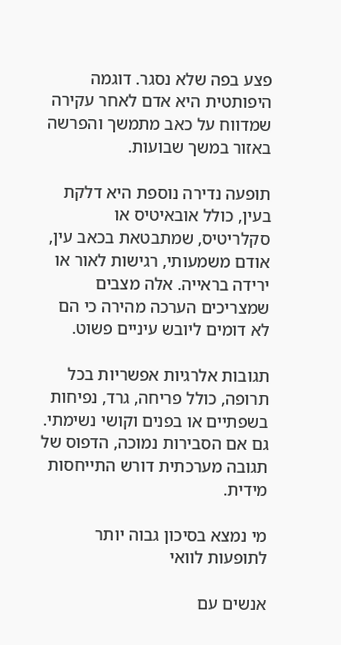פצע בפה שלא נסגר. דוגמה היפותטית היא אדם לאחר עקירה שמדווח על כאב מתמשך והפרשה באזור במשך שבועות.

תופעה נדירה נוספת היא דלקת בעין, כולל אובאיטיס או סקלריטיס, שמתבטאת בכאב עין, אודם משמעותי, רגישות לאור או ירידה בראייה. אלה מצבים שמצריכים הערכה מהירה כי הם לא דומים ליובש עיניים פשוט.

תגובות אלרגיות אפשריות בכל תרופה, כולל פריחה, גרד, נפיחות בשפתיים או בפנים וקושי נשימתי. גם אם הסבירות נמוכה, הדפוס של תגובה מערכתית דורש התייחסות מידית.

מי נמצא בסיכון גבוה יותר לתופעות לוואי

אנשים עם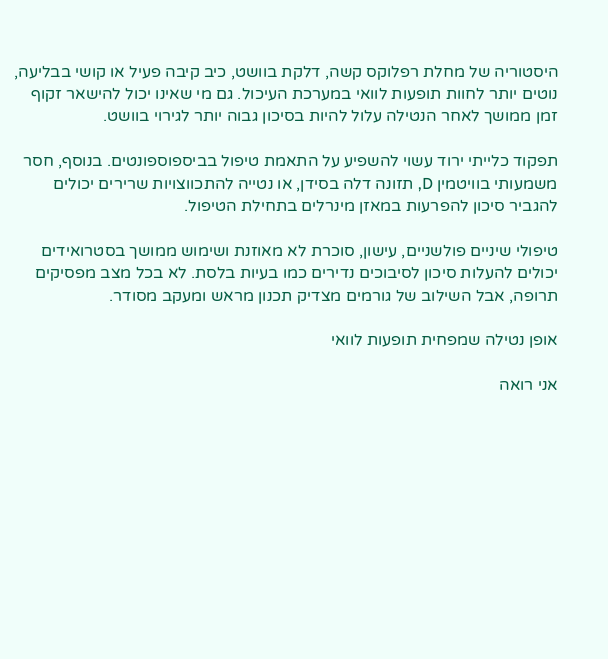היסטוריה של מחלת רפלוקס קשה, דלקת בוושט, כיב קיבה פעיל או קושי בבליעה, נוטים יותר לחוות תופעות לוואי במערכת העיכול. גם מי שאינו יכול להישאר זקוף זמן ממושך לאחר הנטילה עלול להיות בסיכון גבוה יותר לגירוי בוושט.

תפקוד כלייתי ירוד עשוי להשפיע על התאמת טיפול בביספוספונטים. בנוסף, חסר משמעותי בוויטמין D, תזונה דלה בסידן, או נטייה להתכווצויות שרירים יכולים להגביר סיכון להפרעות במאזן מינרלים בתחילת הטיפול.

טיפולי שיניים פולשניים, עישון, סוכרת לא מאוזנת ושימוש ממושך בסטרואידים יכולים להעלות סיכון לסיבוכים נדירים כמו בעיות בלסת. לא בכל מצב מפסיקים תרופה, אבל השילוב של גורמים מצדיק תכנון מראש ומעקב מסודר.

אופן נטילה שמפחית תופעות לוואי

אני רואה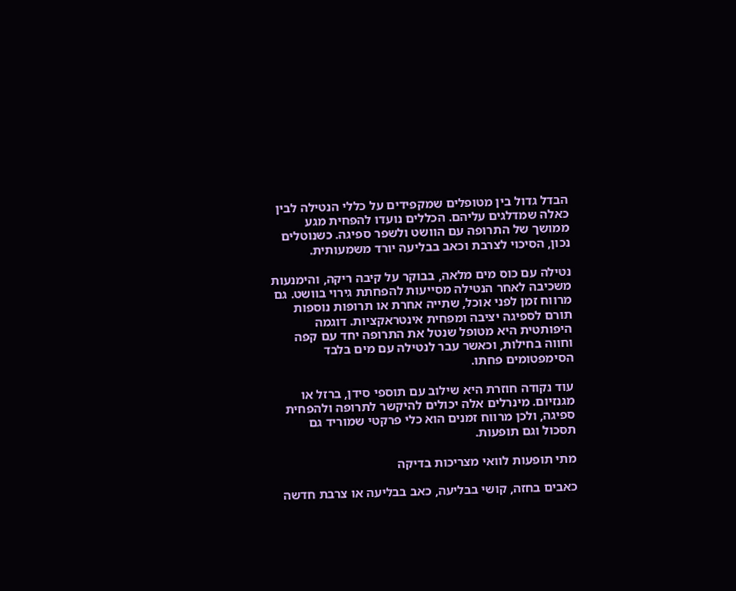הבדל גדול בין מטופלים שמקפידים על כללי הנטילה לבין כאלה שמדלגים עליהם. הכללים נועדו להפחית מגע ממושך של התרופה עם הוושט ולשפר ספיגה. כשנוטלים נכון, הסיכוי לצרבת וכאב בבליעה יורד משמעותית.

נטילה עם כוס מים מלאה, בבוקר על קיבה ריקה, והימנעות משכיבה לאחר הנטילה מסייעות להפחתת גירוי בוושט. גם מרווח זמן לפני אוכל, שתייה אחרת או תרופות נוספות תורם לספיגה יציבה ומפחית אינטראקציות. דוגמה היפותטית היא מטופל שנטל את התרופה יחד עם קפה וחווה בחילות, וכאשר עבר לנטילה עם מים בלבד הסימפטומים פחתו.

עוד נקודה חוזרת היא שילוב עם תוספי סידן, ברזל או מגנזיום. מינרלים אלה יכולים להיקשר לתרופה ולהפחית ספיגה, ולכן מרווח זמנים הוא כלי פרקטי שמוריד גם תסכול וגם תופעות.

מתי תופעות לוואי מצריכות בדיקה

כאבים בחזה, קושי בבליעה, כאב בבליעה או צרבת חדשה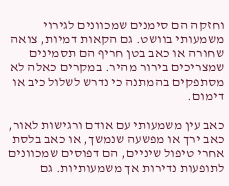וחזקה הם סימנים שמכוונים לגירוי משמעותי בוושט. גם הקאות דמיות, צואה שחורה או כאב בטן חריף הם תסמינים שמצריכים בירור מהיר. במקרים כאלה לא מסתפקים בהמתנה כי נדרש לשלול כיב או דימום.

כאב עין משמעותי עם אודם ורגישות לאור, כאב ירך או מפשעה שנמשך, או כאב בלסת אחרי טיפול שיניים, הם דפוסים שמכוונים לתופעות נדירות אך משמעותיות. גם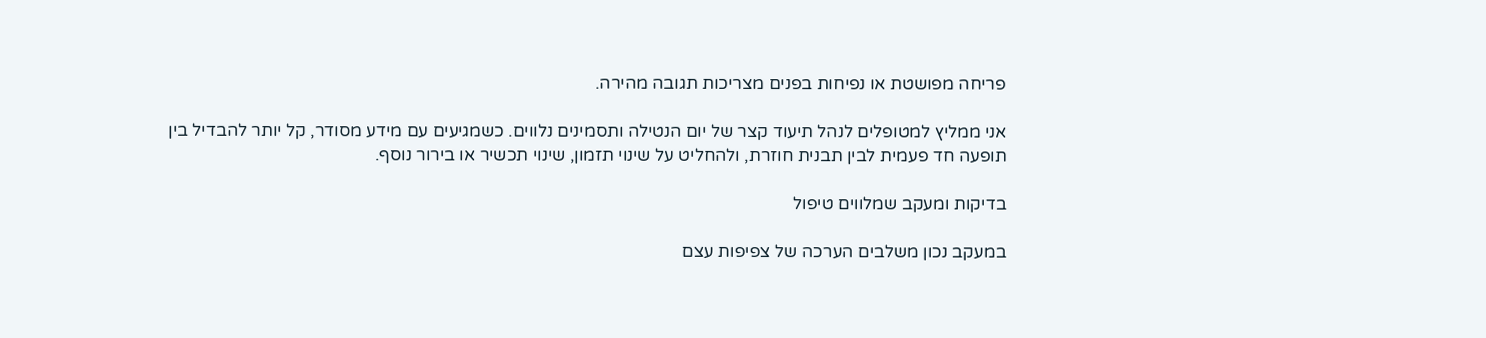פריחה מפושטת או נפיחות בפנים מצריכות תגובה מהירה.

אני ממליץ למטופלים לנהל תיעוד קצר של יום הנטילה ותסמינים נלווים. כשמגיעים עם מידע מסודר, קל יותר להבדיל בין תופעה חד פעמית לבין תבנית חוזרת, ולהחליט על שינוי תזמון, שינוי תכשיר או בירור נוסף.

בדיקות ומעקב שמלווים טיפול

במעקב נכון משלבים הערכה של צפיפות עצם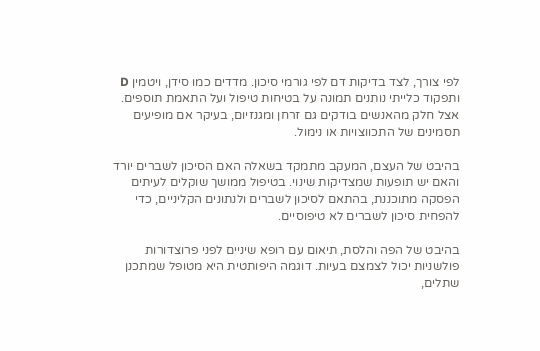לפי צורך, לצד בדיקות דם לפי גורמי סיכון. מדדים כמו סידן, ויטמין D ותפקוד כלייתי נותנים תמונה על בטיחות טיפול ועל התאמת תוספים. אצל חלק מהאנשים בודקים גם זרחן ומגנזיום, בעיקר אם מופיעים תסמינים של התכווצויות או נימול.

בהיבט של העצם, המעקב מתמקד בשאלה האם הסיכון לשברים יורד והאם יש תופעות שמצדיקות שינוי. בטיפול ממושך שוקלים לעיתים הפסקה מתוכננת, בהתאם לסיכון לשברים ולנתונים הקליניים, כדי להפחית סיכון לשברים לא טיפוסיים.

בהיבט של הפה והלסת, תיאום עם רופא שיניים לפני פרוצדורות פולשניות יכול לצמצם בעיות. דוגמה היפותטית היא מטופל שמתכנן שתלים,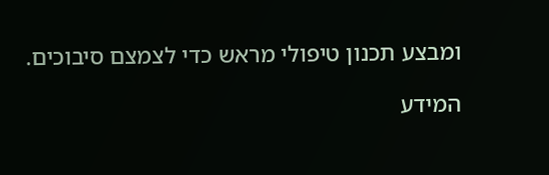ומבצע תכנון טיפולי מראש כדי לצמצם סיבוכים.

המידע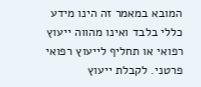המובא במאמר זה הינו מידע כללי בלבד ואינו מהווה ייעוץ רפואי או תחליף לייעוץ רפואי פרטני. לקבלת ייעוץ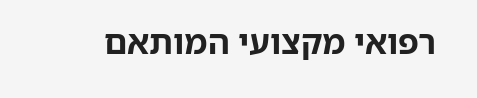רפואי מקצועי המותאם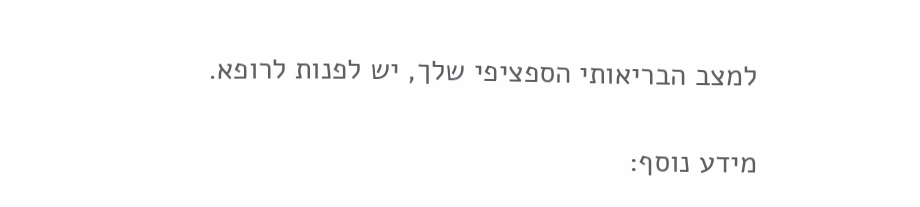למצב הבריאותי הספציפי שלך, יש לפנות לרופא.

מידע נוסף: